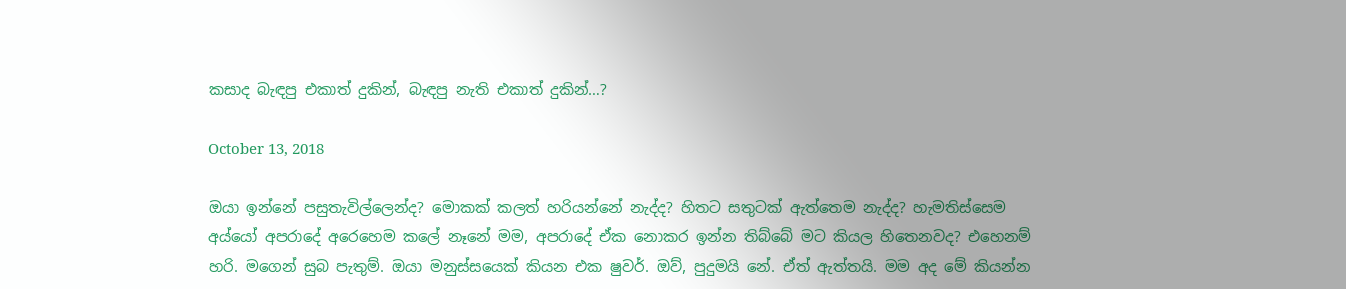කසාද බැඳපු එකාත් දුකින්, බැඳපු නැති එකාත් දුකින්…?

October 13, 2018

ඔයා ඉන්නේ පසුතැවිල්ලෙන්ද? මොකක් කලත් හරියන්නේ නැද්ද? හිතට සතුටක් ඇත්තෙම නැද්ද? හැමතිස්සෙම අය්යෝ අපරාදේ අරෙහෙම කලේ නෑනේ මම, අපරාදේ ඒක නොකර ඉන්න තිබ්බේ මට කියල හිතෙනවද? එහෙනම් හරි. මගෙන් සුබ පැතුම්. ඔයා මනුස්සයෙක් කියන එක ෂුවර්. ඔව්, පුදුමයි නේ. ඒත් ඇත්තයි. මම අද මේ කියන්න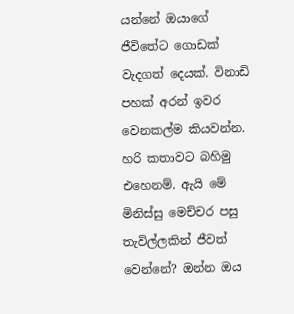යන්නේ ඔයාගේ ජීවිතේට ගොඩක් වැදගත් දෙයක්. විනාඩි පහක් අරන් ඉවර වෙනකල්ම කියවන්න. හරි කතාවට බහිමු එහෙනම්. ඇයි මේ මිනිස්සු මෙච්චර පසු තැවිල්ලකින් ජීවත් වෙන්නේ? ඔන්න ඔය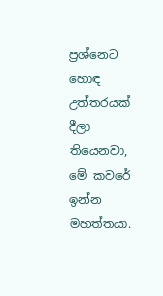ප්‍රශ්නෙට හොඳ උත්තරයක් දීලා තියෙනවා, මේ කවරේ ඉන්න මහත්තයා.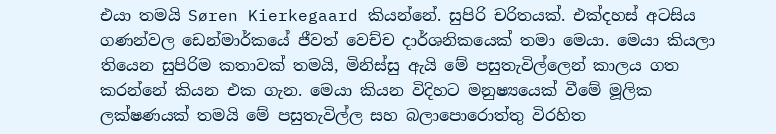එයා තමයි Søren Kierkegaard කියන්නේ. සුපිරි චරිතයක්. එක්දහස් අටසිය ගණන්වල ඩෙන්මාර්කයේ ජීවත් වෙච්ච දාර්ශනිකයෙක් තමා මෙයා. මෙයා කියලා තියෙන සුපිරිම කතාවක් තමයි, මිනිස්සු ඇයි මේ පසුතැවිල්ලෙන් කාලය ගත කරන්නේ කියන එක ගැන. මෙයා කියන විදිහට මනුෂ්‍යයෙක් වීමේ මූලික ලක්ෂණයක් තමයි මේ පසුතැවිල්ල සහ බලාපොරොත්තු විරහිත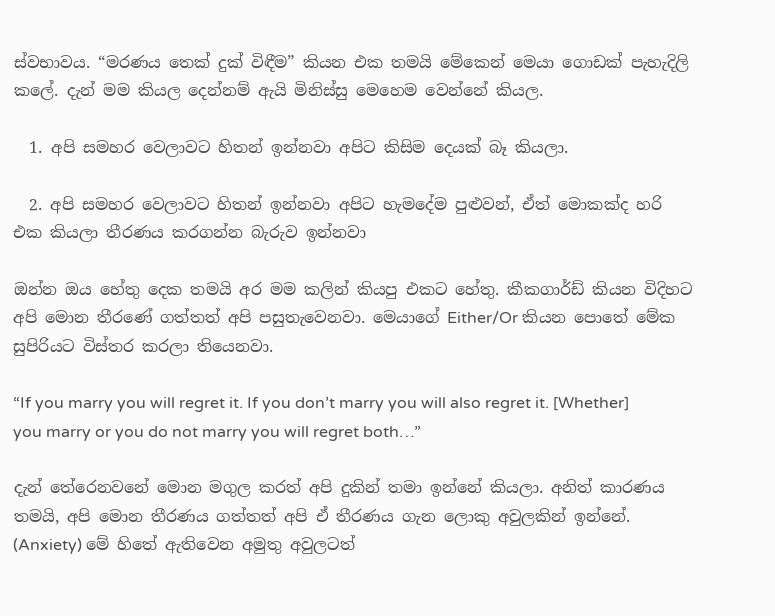ස්වභාවය. “මරණය තෙක් දුක් විඳීම” කියන එක තමයි මේකෙන් මෙයා ගොඩක් පැහැදිලි කලේ. දැන් මම කියල දෙන්නම් ඇයි මිනිස්සු මෙහෙම වෙන්නේ කියල.

  1. අපි සමහර වෙලාවට හිතන් ඉන්නවා අපිට කිසිම දෙයක් බෑ කියලා.

  2. අපි සමහර වෙලාවට හිතන් ඉන්නවා අපිට හැමදේම පුළුවන්, ඒත් මොකක්ද හරි එක කියලා තීරණය කරගන්න බැරුව ඉන්නවා

ඔන්න ඔය හේතු දෙක තමයි අර මම කලින් කියපු එකට හේතු. කීකගාර්ඩ් කියන විදිහට අපි මොන තීරණේ ගත්තත් අපි පසුතැවෙනවා. මෙයාගේ Either/Or කියන පොතේ මේක සුපිරියට විස්තර කරලා තියෙනවා.

“If you marry you will regret it. If you don’t marry you will also regret it. [Whether] you marry or you do not marry you will regret both…”

දැන් තේරෙනවනේ මොන මගුල කරත් අපි දුකින් තමා ඉන්නේ කියලා. අනිත් කාරණය තමයි, අපි මොන තීරණය ගත්තත් අපි ඒ තීරණය ගැන ලොකු අවුලකින් ඉන්නේ. (Anxiety) මේ හිතේ ඇතිවෙන අමුතු අවුලටත්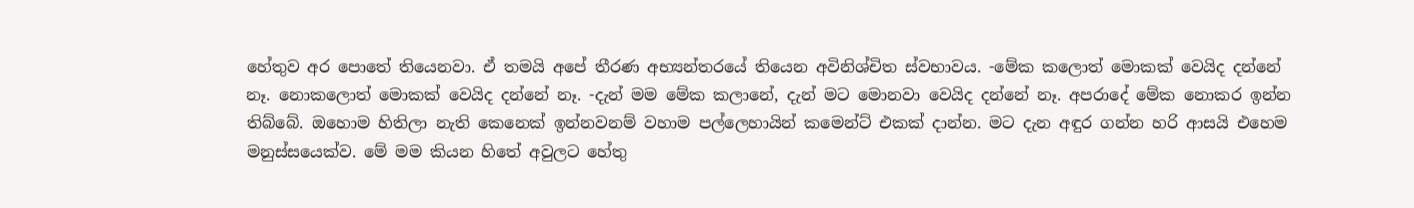හේතුව අර පොතේ තියෙනවා. ඒ තමයි අපේ තීරණ අභ්‍යන්තරයේ තියෙන අවිනිශ්චිත ස්වභාවය. -මේක කලොත් මොකක් වෙයිද දන්නේ නෑ. නොකලොත් මොකක් වෙයිද දන්නේ නෑ. -දැන් මම මේක කලානේ, දැන් මට මොනවා වෙයිද දන්නේ නෑ. අපරාදේ මේක නොකර ඉන්න තිබ්බේ. ඔහොම හිතිලා නැති කෙනෙක් ඉන්නවනම් වහාම පල්ලෙහායින් කමෙන්ට් එකක් දාන්න. මට දැන අඳුර ගන්න හරි ආසයි එහෙම මනුස්සයෙක්ව. මේ මම කියන හිතේ අවුලට හේතු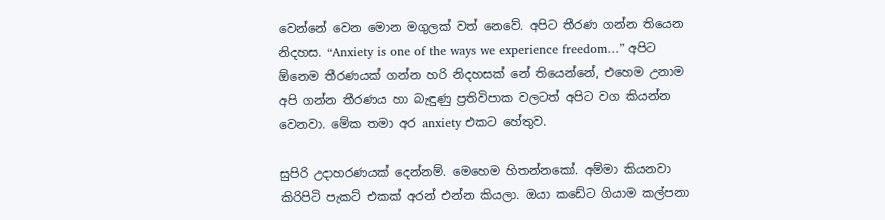වෙන්නේ වෙන මොන මගුලක් වත් නෙවේ. අපිට තීරණ ගන්න තියෙන නිදහස. “Anxiety is one of the ways we experience freedom…” අපිට ඕනෙම තීරණයක් ගන්න හරි නිදහසක් නේ තියෙන්නේ, එහෙම උනාම අපි ගන්න තීරණය හා බැඳුණු ප්‍රතිවිපාක වලටත් අපිට වග කියන්න වෙනවා. මේක තමා අර anxiety එකට හේතුව.

සුපිරි උදාහරණයක් දෙන්නම්. මෙහෙම හිතන්නකෝ. අම්මා කියනවා කිරිපිටි පැකට් එකක් අරන් එන්න කියලා. ඔයා කඩේට ගියාම කල්පනා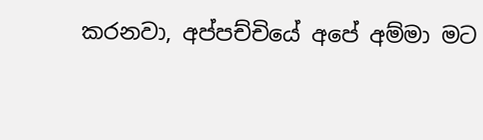කරනවා, අප්පච්චියේ අපේ අම්මා මට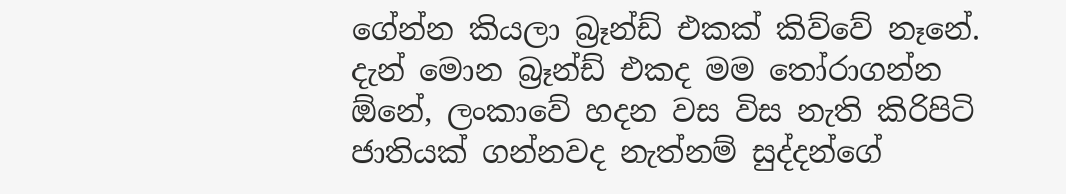ගේන්න කියලා බ්‍රෑන්ඩ් එකක් කිව්වේ නෑනේ. දැන් මොන බ්‍රෑන්ඩ් එකද මම තෝරාගන්න ඕනේ, ලංකාවේ හදන වස විස නැති කිරිපිටි ජාතියක් ගන්නවද නැත්නම් සුද්දන්ගේ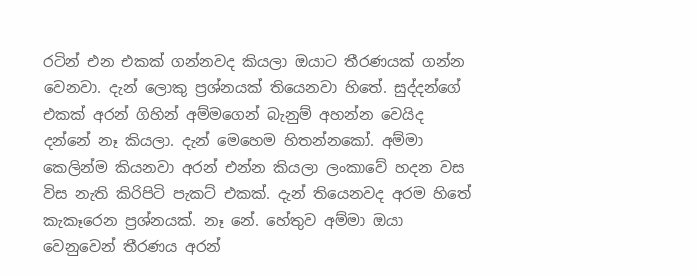රටින් එන එකක් ගන්නවද කියලා ඔයාට තීරණයක් ගන්න වෙනවා. දැන් ලොකු ප්‍රශ්නයක් තියෙනවා හිතේ. සුද්දන්ගේ එකක් අරන් ගිහින් අම්මගෙන් බැනුම් අහන්න වෙයිද දන්නේ නෑ කියලා. දැන් මෙහෙම හිතන්නකෝ. අම්මා කෙලින්ම කියනවා අරන් එන්න කියලා ලංකාවේ හදන වස විස නැති කිරිපිටි පැකට් එකක්. දැන් තියෙනවද අරම හිතේ කැකෑරෙන ප්‍රශ්නයක්. නෑ නේ. හේතුව අම්මා ඔයා වෙනුවෙන් තීරණය අරන්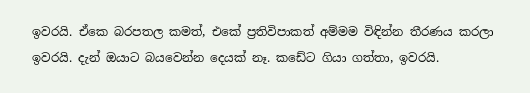ඉවරයි. ඒකෙ බරපතල කමත්, එකේ ප්‍රතිවිපාකත් අම්මම විඳින්න තීරණය කරලා ඉවරයි. දැන් ඔයාට බයවෙන්න දෙයක් නෑ. කඩේට ගියා ගත්තා, ඉවරයි.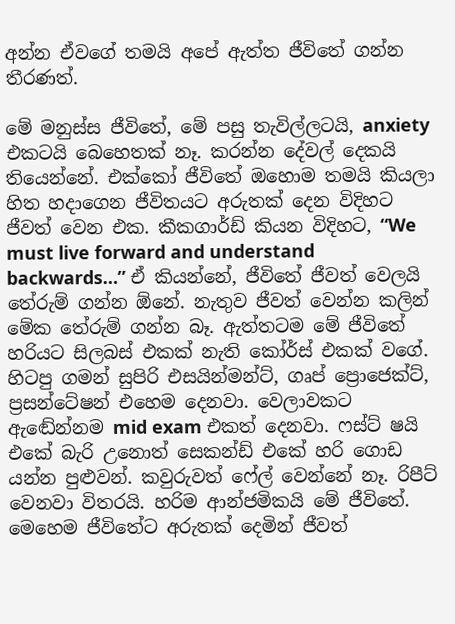අන්න ඒවගේ තමයි අපේ ඇත්ත ජීවිතේ ගන්න තීරණත්.

මේ මනුස්ස ජීවිතේ, මේ පසු තැවිල්ලටයි, anxiety එකටයි බෙහෙතක් නෑ. කරන්න දේවල් දෙකයි තියෙන්නේ. එක්කෝ ජීවිතේ ඔහොම තමයි කියලා හිත හදාගෙන ජීවිතයට අරුතක් දෙන විදිහට ජීවත් වෙන එක. කීකගාර්ඩ් කියන විදිහට, “We must live forward and understand backwards…” ඒ කියන්නේ, ජීවිතේ ජීවත් වෙලයි තේරුම් ගන්න ඕනේ. නැතුව ජීවත් වෙන්න කලින් මේක තේරුම් ගන්න බෑ. ඇත්තටම මේ ජීවිතේ හරියට සිලබස් එකක් නැති කෝර්ස් එකක් වගේ. හිටපු ගමන් සුපිරි එසයින්මන්ට්, ගෘප් ප්‍රොජෙක්ට්, ප්‍රසන්ටේෂන් එහෙම දෙනවා. වෙලාවකට ඇඬේන්නම mid exam එකත් දෙනවා. ෆස්ට් ෂයි එකේ බැරි උනොත් සෙකන්ඩ් එකේ හරි ගොඩ යන්න පුළුවන්. කවුරුවත් ෆේල් වෙන්නේ නෑ. රිපීට් වෙනවා විතරයි. හරිම ආන්ජමිකයි මේ ජීවිතේ. මෙහෙම ජීවිතේට අරුතක් දෙමින් ජීවත්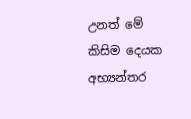උනත් මේ කිසිම දෙයක අභ්‍යන්තර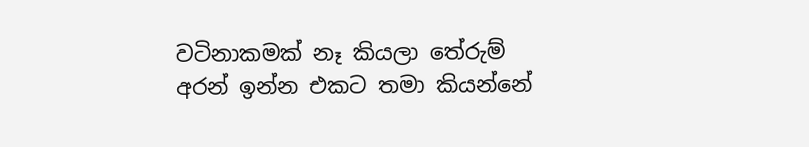වටිනාකමක් නෑ කියලා තේරුම් අරන් ඉන්න එකට තමා කියන්නේ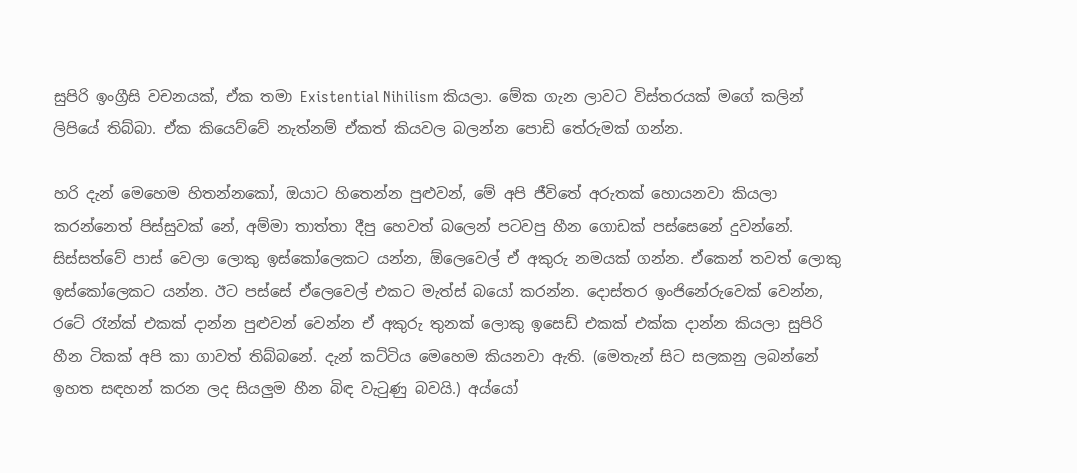සුපිරි ඉංග්‍රීසි වචනයක්, ඒක තමා Existential Nihilism කියලා. මේක ගැන ලාවට විස්තරයක් මගේ කලින් ලිපියේ තිබ්බා. ඒක කියෙව්වේ නැත්නම් ඒකත් කියවල බලන්න පොඩි තේරුමක් ගන්න.

හරි දැන් මෙහෙම හිතන්නකෝ, ඔයාට හිතෙන්න පුළුවන්, මේ අපි ජීවිතේ අරුතක් හොයනවා කියලා කරන්නෙත් පිස්සුවක් නේ, අම්මා තාත්තා දීපු හෙවත් බලෙන් පටවපු හීන ගොඩක් පස්සෙනේ දුවන්නේ. සිස්සත්වේ පාස් වෙලා ලොකු ඉස්කෝලෙකට යන්න, ඕලෙවෙල් ඒ අකුරු නමයක් ගන්න. ඒකෙන් තවත් ලොකු ඉස්කෝලෙකට යන්න. ඊට පස්සේ ඒලෙවෙල් එකට මැත්ස් බයෝ කරන්න. දොස්තර ඉංජිනේරුවෙක් වෙන්න, රටේ රෑන්ක් එකක් දාන්න පුළුවන් වෙන්න ඒ අකුරු තුනක් ලොකු ඉසෙඩ් එකක් එක්ක දාන්න කියලා සුපිරි හීන ටිකක් අපි කා ගාවත් තිබ්බනේ. දැන් කට්ටිය මෙහෙම කියනවා ඇති. (මෙතැන් සිට සලකනු ලබන්නේ ඉහත සඳහන් කරන ලද සියලුම හීන බිඳ වැටුණු බවයි.) අය්යෝ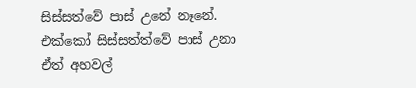සිස්සත්වේ පාස් උනේ නෑනේ. එක්කෝ සිස්සත්ත්වේ පාස් උනා ඒත් අහවල්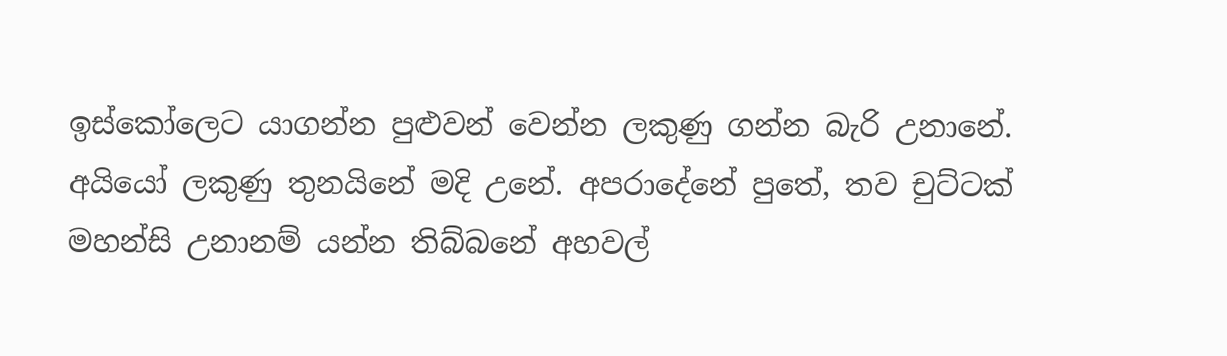ඉස්කෝලෙට යාගන්න පුළුවන් වෙන්න ලකුණු ගන්න බැරි උනානේ. අයියෝ ලකුණු තුනයිනේ මදි උනේ. අපරාදේනේ පුතේ, තව චුට්ටක් මහන්සි උනානම් යන්න තිබ්බනේ අහවල්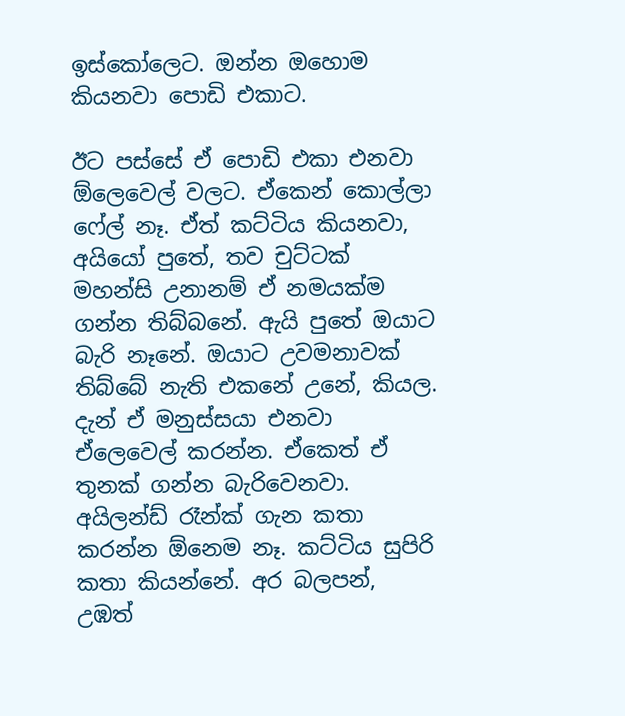ඉස්කෝලෙට. ඔන්න ඔහොම කියනවා පොඩි එකාට.

ඊට පස්සේ ඒ පොඩි එකා එනවා ඕලෙවෙල් වලට. ඒකෙන් කොල්ලා ෆේල් නෑ. ඒත් කට්ටිය කියනවා, අයියෝ පුතේ, තව චුට්ටක් මහන්සි උනානම් ඒ නමයක්ම ගන්න තිබ්බනේ. ඇයි පුතේ ඔයාට බැරි නෑනේ. ඔයාට උවමනාවක් තිබ්බේ නැති එකනේ උනේ, කියල. දැන් ඒ මනුස්සයා එනවා ඒලෙවෙල් කරන්න. ඒකෙත් ඒ තුනක් ගන්න බැරිවෙනවා. අයිලන්ඩ් රෑන්ක් ගැන කතා කරන්න ඕනෙම නෑ. කට්ටිය සුපිරි කතා කියන්නේ. අර බලපන්, උඹත්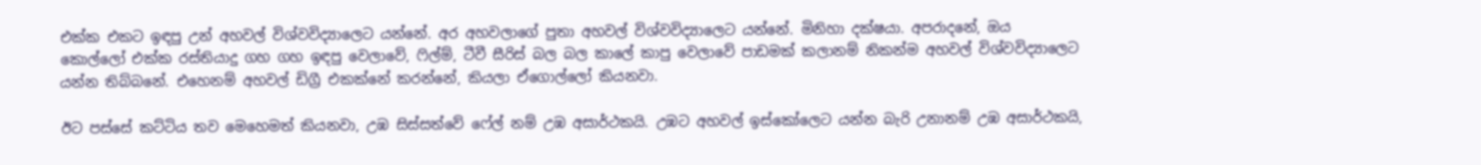එක්ක එකට ඉඳපු උන් අහවල් විශ්වවිද්‍යාලෙට යන්නේ. අර අහවලාගේ පුතා අහවල් විශ්වවිද්‍යාලෙට යන්නේ. මිනිහා දක්ෂයා. අපරාදනේ, ඔය කොල්ලෝ එක්ක රස්තියාදු ගහ ගහ ඉඳපු වෙලාවේ, ෆිල්ම්, ටීවී සීරිස් බල බල කාලේ කාපු වෙලාවේ පාඩමක් කලානම් නිකන්ම අහවල් විශ්වවිද්‍යාලෙට යන්න තිබ්බනේ. එහෙනම් අහවල් ඩිග්‍රී එකක්නේ කරන්නේ, කියලා ඒගොල්ලෝ කියනවා.

ඊට පස්සේ කට්ටිය තව මෙහෙමත් කියනවා, උඹ සිස්සත්වේ ෆේල් නම් උඹ අසාර්ථකයි. උඹට අහවල් ඉස්කෝලෙට යන්න බැරි උනානම් උඹ අසාර්ථකයි,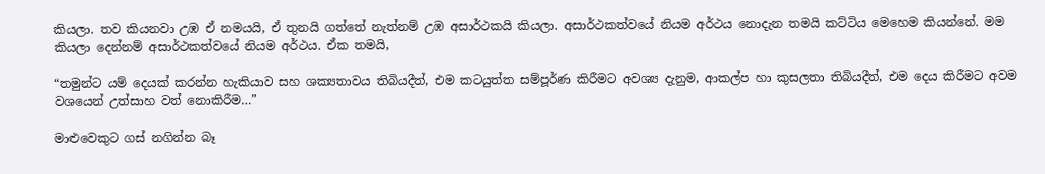කියලා. තව කියනවා උඹ ඒ නමයයි, ඒ තුනයි ගත්තේ නැත්නම් උඹ අසාර්ථකයි කියලා. අසාර්ථකත්වයේ නියම අර්ථය නොදැන තමයි කට්ටිය මෙහෙම කියන්නේ. මම කියලා දෙන්නම් අසාර්ථකත්වයේ නියම අර්ථය. ඒක තමයි,

“තමුන්ට යම් දෙයක් කරන්න හැකියාව සහ ශක්‍යතාවය තිබියදීත්, එම කටයුත්ත සම්පූර්ණ කිරීමට අවශ්‍ය දැනුම, ආකල්ප හා කුසලතා තිබියදීත්, එම දෙය කිරීමට අවම වශයෙන් උත්සාහ වත් නොකිරීම…”

මාළුවෙකුට ගස් නගින්න බෑ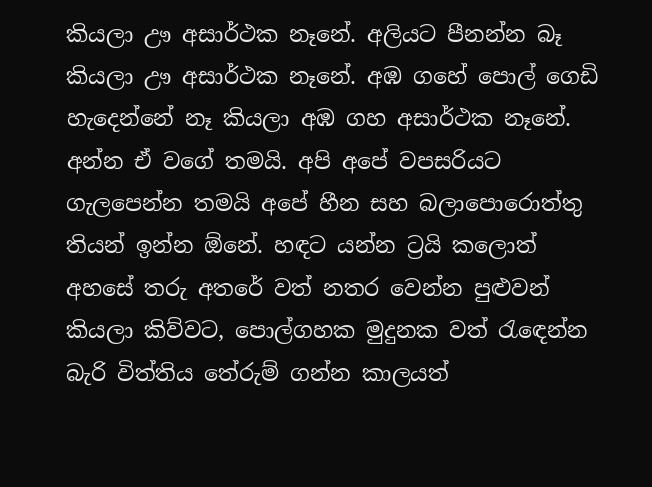කියලා ඌ අසාර්ථක නෑනේ. අලියට පීනන්න බෑ කියලා ඌ අසාර්ථක නෑනේ. අඹ ගහේ පොල් ගෙඩි හැදෙන්නේ නෑ කියලා අඹ ගහ අසාර්ථක නෑනේ. අන්න ඒ වගේ තමයි. අපි අපේ වපසරියට ගැලපෙන්න තමයි අපේ හීන සහ බලාපොරොත්තු තියන් ඉන්න ඕනේ. හඳට යන්න ට්‍රයි කලොත් අහසේ තරු අතරේ වත් නතර වෙන්න පුළුවන් කියලා කිව්වට, පොල්ගහක මුදුනක වත් රැඳෙන්න බැරි විත්තිය තේරුම් ගන්න කාලයත්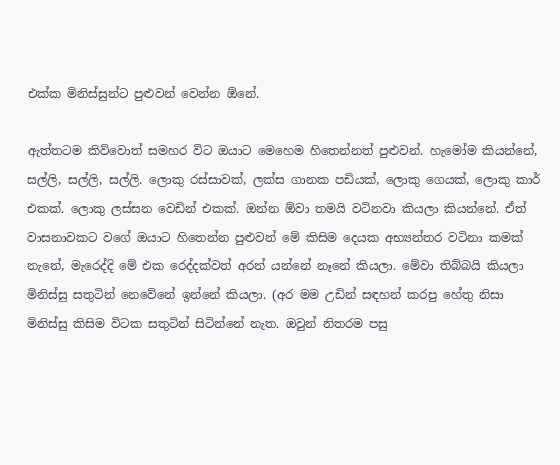එක්ක මිනිස්සුන්ට පුළුවන් වෙන්න ඕනේ.

ඇත්තටම කිව්වොත් සමහර විට ඔයාට මෙහෙම හිතෙන්නත් පුළුවන්. හැමෝම කියන්නේ, සල්ලි, සල්ලි, සල්ලි. ලොකු රස්සාවක්, ලක්ස ගානක පඩියක්, ලොකු ගෙයක්, ලොකු කාර් එකක්. ලොකු ලස්සන වෙඩින් එකක්. ඔන්න ඕවා තමයි වටිනවා කියලා කියන්නේ. ඒත් වාසනාවකට වගේ ඔයාට හිතෙන්න පුළුවන් මේ කිසිම දෙයක අභ්‍යන්තර වටිනා කමක් නැනේ, මැරෙද්දි මේ එක රෙද්දක්වත් අරන් යන්නේ නෑනේ කියලා. මේවා තිබ්බයි කියලා මිනිස්සු සතුටින් නෙවේනේ ඉන්නේ කියලා. (අර මම උඩින් සඳහන් කරපු හේතු නිසා මිනිස්සු කිසිම විටක සතුටින් සිටින්නේ නැත. ඔවුන් නිතරම පසු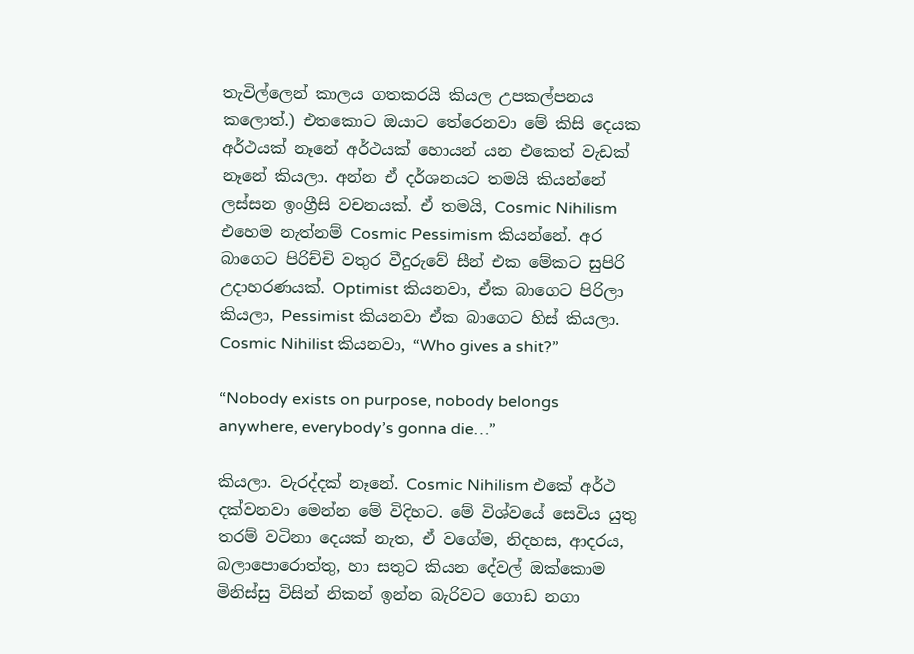තැවිල්ලෙන් කාලය ගතකරයි කියල උපකල්පනය කලොත්.) එතකොට ඔයාට තේරෙනවා මේ කිසි දෙයක අර්ථයක් නෑනේ අර්ථයක් හොයන් යන එකෙත් වැඩක් නෑනේ කියලා. අන්න ඒ දර්ශනයට තමයි කියන්නේ ලස්සන ඉංග්‍රීසි වචනයක්. ඒ තමයි, Cosmic Nihilism එහෙම නැත්නම් Cosmic Pessimism කියන්නේ. අර බාගෙට පිරිච්චි වතුර වීදුරුවේ සීන් එක මේකට සුපිරි උදාහරණයක්. Optimist කියනවා, ඒක බාගෙට පිරිලා කියලා, Pessimist කියනවා ඒක බාගෙට හිස් කියලා. Cosmic Nihilist කියනවා, “Who gives a shit?”

“Nobody exists on purpose, nobody belongs anywhere, everybody’s gonna die…”

කියලා. වැරද්දක් නෑනේ. Cosmic Nihilism එකේ අර්ථ දක්වනවා මෙන්න මේ විදිහට. මේ විශ්වයේ සෙවිය යුතු තරම් වටිනා දෙයක් නැත, ඒ වගේම, නිදහස, ආදරය, බලාපොරොත්තු, හා සතුට කියන දේවල් ඔක්කොම මිනිස්සු විසින් නිකන් ඉන්න බැරිවට ගොඩ නගා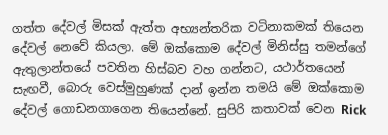ගත්ත දේවල් මිසක් ඇත්ත අභ්‍යන්තරික වටිනාකමක් තියෙන දේවල් නෙවේ කියලා. මේ ඔක්කොම දේවල් මිනිස්සු තමන්ගේ ඇතුලාන්තයේ පවතින හිස්බව වහ ගන්නට, යථාර්තයෙන් සැඟවී, බොරු වෙස්මුහුණක් දාන් ඉන්න තමයි මේ ඔක්කොම දේවල් ගොඩනගාගෙන තියෙන්නේ. සුපිරි කතාවක් වෙන Rick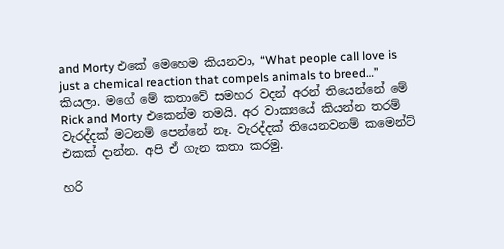and Morty එකේ මෙහෙම කියනවා, “What people call love is just a chemical reaction that compels animals to breed…” කියලා. මගේ මේ කතාවේ සමහර වදන් අරන් තියෙන්නේ මේ Rick and Morty එකෙන්ම තමයි. අර වාක්‍යයේ කියන්න තරම් වැරද්දක් මටනම් පෙන්නේ නෑ. වැරද්දක් තියෙනවනම් කමෙන්ට් එකක් දාන්න. අපි ඒ ගැන කතා කරමු.

හරි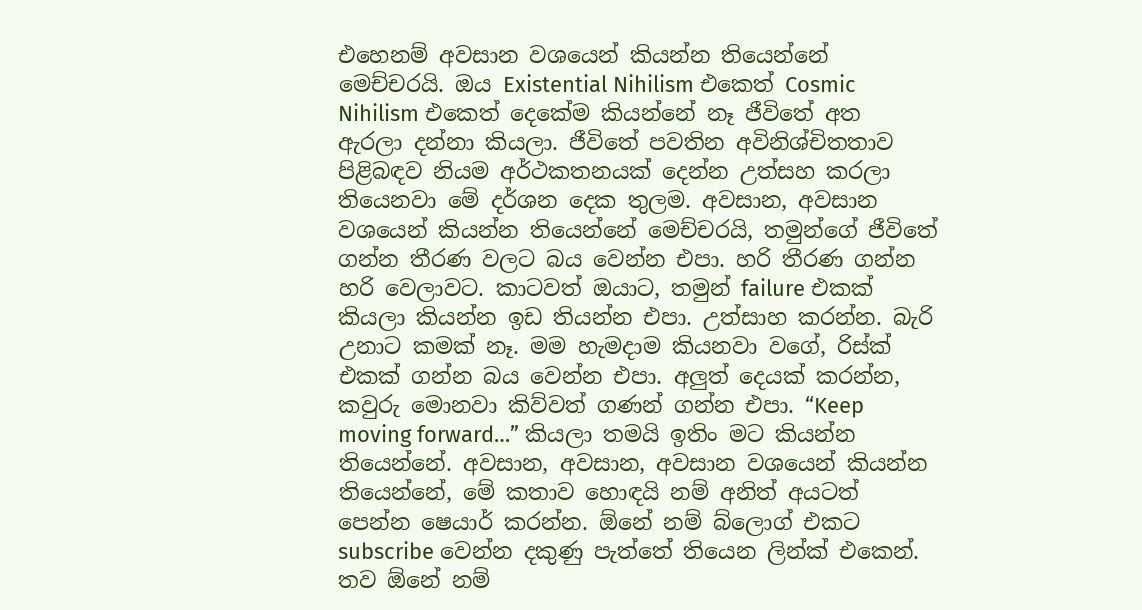එහෙනම් අවසාන වශයෙන් කියන්න තියෙන්නේ මෙච්චරයි. ඔය Existential Nihilism එකෙත් Cosmic Nihilism එකෙත් දෙකේම කියන්නේ නෑ ජීවිතේ අත ඇරලා දන්නා කියලා. ජීවිතේ පවතින අවිනිශ්චිතතාව පිළිබඳව නියම අර්ථකතනයක් දෙන්න උත්සහ කරලා තියෙනවා මේ දර්ශන දෙක තුලම. අවසාන, අවසාන වශයෙන් කියන්න තියෙන්නේ මෙච්චරයි, තමුන්ගේ ජීවිතේ ගන්න තීරණ වලට බය වෙන්න එපා. හරි තීරණ ගන්න හරි වෙලාවට. කාටවත් ඔයාට, තමුන් failure එකක් කියලා කියන්න ඉඩ තියන්න එපා. උත්සාහ කරන්න. බැරි උනාට කමක් නෑ. මම හැමදාම කියනවා වගේ, රිස්ක් එකක් ගන්න බය වෙන්න එපා. අලුත් දෙයක් කරන්න, කවුරු මොනවා කිව්වත් ගණන් ගන්න එපා. “Keep moving forward…” කියලා තමයි ඉතිං මට කියන්න තියෙන්නේ. අවසාන, අවසාන, අවසාන වශයෙන් කියන්න තියෙන්නේ, මේ කතාව හොඳයි නම් අනිත් අයටත් පෙන්න ෂෙයාර් කරන්න. ඕනේ නම් බ්ලොග් එකට subscribe වෙන්න දකුණු පැත්තේ තියෙන ලින්ක් එකෙන්. තව ඕනේ නම්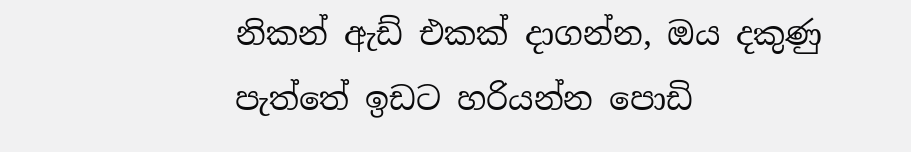නිකන් ඇඩ් එකක් දාගන්න, ඔය දකුණු පැත්තේ ඉඩට හරියන්න පොඩි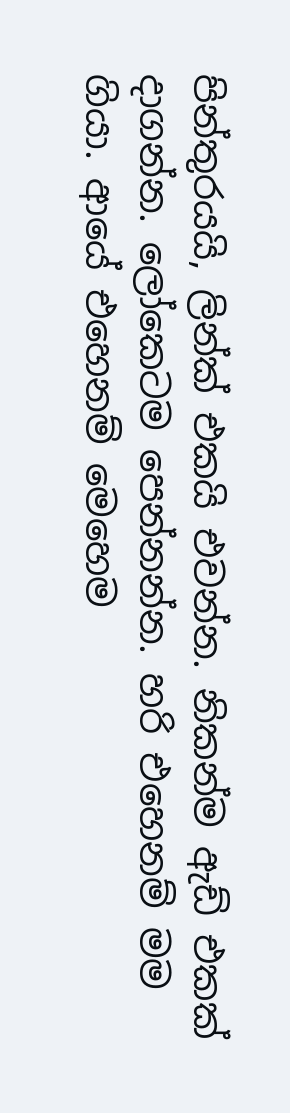පින්තුරයයි, ලින්ක් එකයි එවන්න. නිකන්ම ඇඩ් එකක් දාගන්න. ලෝකෙටම පෙන්නන්න. හරි එහෙනම් මම ගියා. ආයේ එහෙනම් මෙහෙම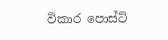විකාර පොස්ට්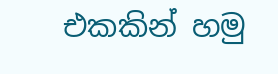එකකින් හමු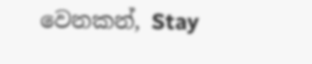වෙනකන්, Stay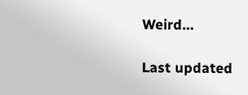Weird…

Last updated